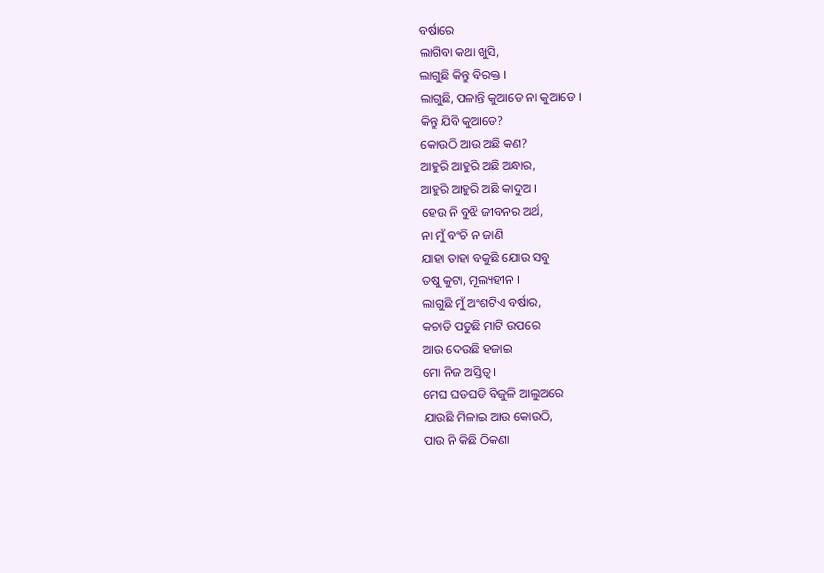ବର୍ଷାରେ
ଲାଗିବା କଥା ଖୁସି,
ଲାଗୁଛି କିନ୍ତୁ ବିରକ୍ତ ।
ଲାଗୁଛି, ପଳାନ୍ତି କୁଆଡେ ନା କୁଆଡେ ।
କିନ୍ତୁ ଯିବି କୁଆଡେ?
କୋଉଠି ଆଉ ଅଛି କଣ?
ଆହୁରି ଆହୁରି ଅଛି ଅନ୍ଧାର,
ଆହୁରି ଆହୁରି ଅଛି କାଦୁଅ ।
ହେଉ ନି ବୁଝି ଜୀବନର ଅର୍ଥ,
ନା ମୁଁ ବଂଚି ନ ଜାଣି
ଯାହା ତାହା ବକୁଛି ଯୋଉ ସବୁ
ତଷୁ କୁଟା, ମୂଲ୍ୟହୀନ ।
ଲାଗୁଛି ମୁଁ ଅଂଶଟିଏ ବର୍ଷାର,
କଚାଡି ପଡୁଛି ମାଟି ଉପରେ
ଆଉ ଦେଉଛି ହଜାଇ
ମୋ ନିଜ ଅସ୍ତିତ୍ଵ ।
ମେଘ ଘଡଘଡି ବିଜୁଳି ଆଲୁଅରେ
ଯାଉଛି ମିଳାଇ ଆଉ କୋଉଠି,
ପାଉ ନି କିଛି ଠିକଣା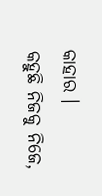କାହାର ।
କହୁଛି ନିଜକୁ ନିଜେ,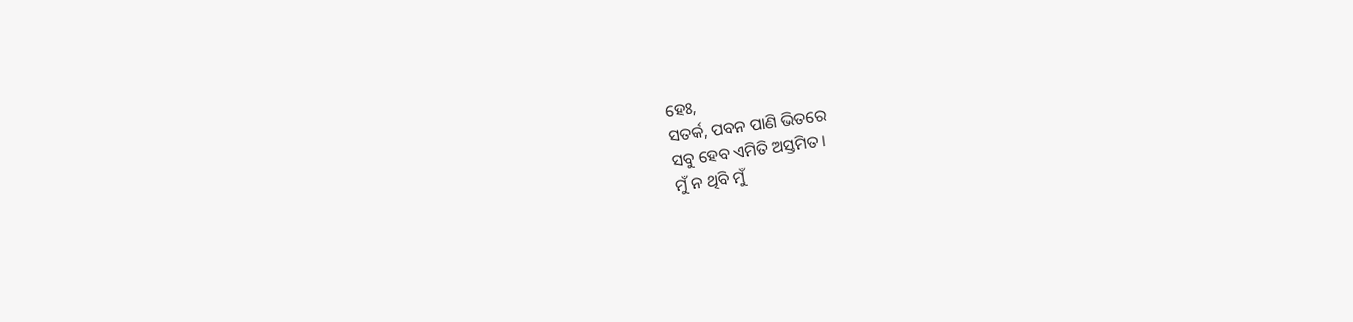ହେଃ,
ସତର୍କ, ପବନ ପାଣି ଭିତରେ
ସବୁ ହେବ ଏମିତି ଅସ୍ତମିତ ।
ମୁଁ ନ ଥିବି ମୁଁ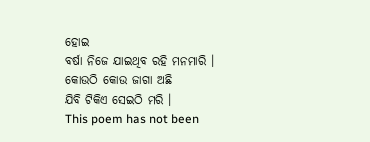ହୋଇ
ବର୍ଷା ନିଜେ ଯାଇଥିବ ରହି ମନମାରି ।
କୋଉଠି କୋଉ ଜାଗା ଅଛି
ଯିବି ଟିକିଏ ସେଇଠି ମରି ।
This poem has not been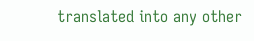translated into any other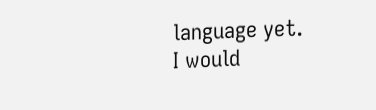language yet.
I would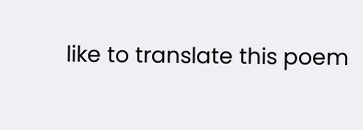like to translate this poem